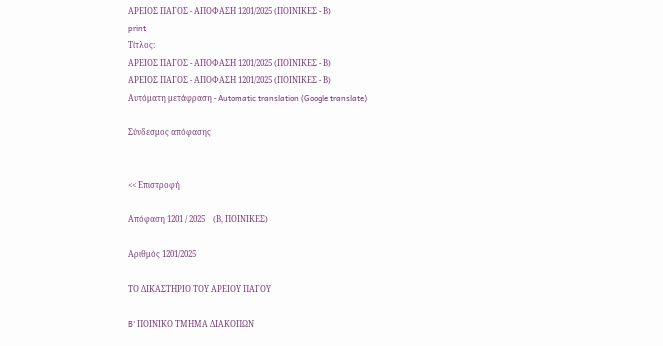ΑΡΕΙΟΣ ΠΑΓΟΣ - ΑΠΟΦΑΣΗ 1201/2025 (ΠΟΙΝΙΚΕΣ - Β)
print
Τίτλος:
ΑΡΕΙΟΣ ΠΑΓΟΣ - ΑΠΟΦΑΣΗ 1201/2025 (ΠΟΙΝΙΚΕΣ - Β)
ΑΡΕΙΟΣ ΠΑΓΟΣ - ΑΠΟΦΑΣΗ 1201/2025 (ΠΟΙΝΙΚΕΣ - Β)
Αυτόματη μετάφραση - Automatic translation (Google translate)

Σύνδεσμος απόφασης


<< Επιστροφή

Απόφαση 1201 / 2025    (Β, ΠΟΙΝΙΚΕΣ)

Αριθμός 1201/2025

ΤΟ ΔΙΚΑΣΤΗΡΙΟ ΤΟΥ ΑΡΕΙΟΥ ΠΑΓΟΥ

B' ΠΟΙΝΙΚΟ ΤΜΗΜΑ ΔΙΑΚΟΠΩΝ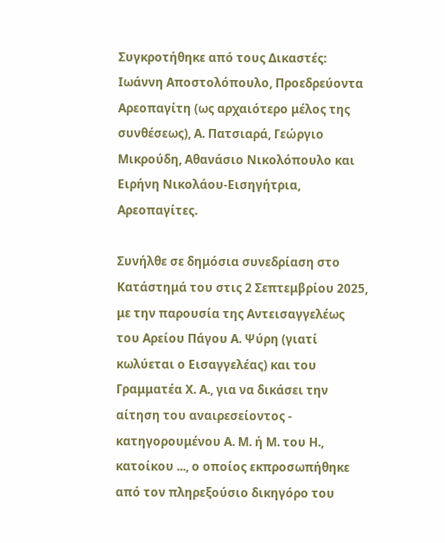Συγκροτήθηκε από τους Δικαστές: Ιωάννη Αποστολόπουλο, Προεδρεύοντα Αρεοπαγίτη (ως αρχαιότερο μέλος της συνθέσεως), Α. Πατσιαρά, Γεώργιο Μικρούδη, Αθανάσιο Νικολόπουλο και Ειρήνη Νικολάου-Εισηγήτρια, Αρεοπαγίτες.

Συνήλθε σε δημόσια συνεδρίαση στο Κατάστημά του στις 2 Σεπτεμβρίου 2025, με την παρουσία της Αντεισαγγελέως του Αρείου Πάγου Α. Ψύρη (γιατί κωλύεται ο Εισαγγελέας) και του Γραμματέα Χ. Α., για να δικάσει την αίτηση του αναιρεσείοντος - κατηγορουμένου Α. Μ. ή Μ. του Η., κατοίκου ..., ο οποίος εκπροσωπήθηκε από τον πληρεξούσιο δικηγόρο του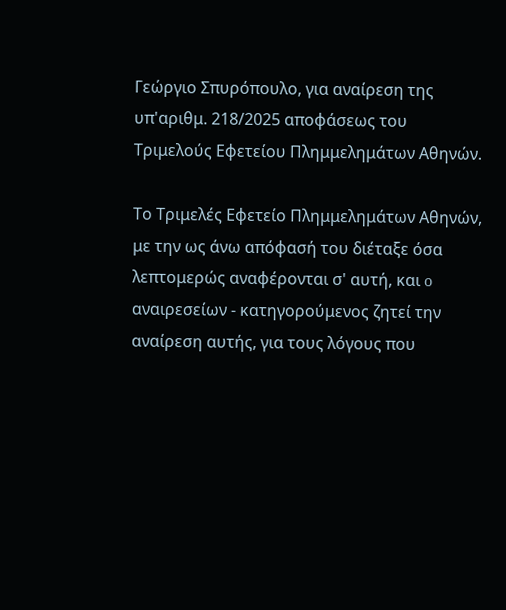Γεώργιο Σπυρόπουλο, για αναίρεση της υπ'αριθμ. 218/2025 αποφάσεως του Τριμελούς Εφετείου Πλημμελημάτων Αθηνών.

Το Τριμελές Εφετείο Πλημμελημάτων Αθηνών, με την ως άνω απόφασή του διέταξε όσα λεπτομερώς αναφέρονται σ' αυτή, και o αναιρεσείων - κατηγορούμενος ζητεί την αναίρεση αυτής, για τους λόγους που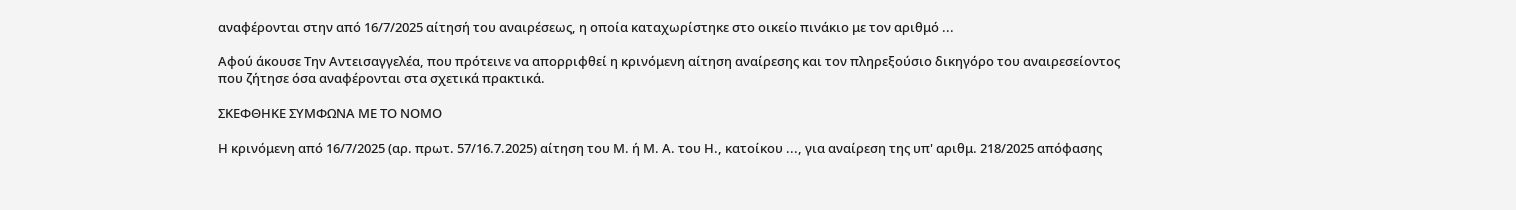αναφέρονται στην από 16/7/2025 αίτησή του αναιρέσεως, η οποία καταχωρίστηκε στο οικείο πινάκιο με τον αριθμό ...

Αφού άκουσε Την Αντεισαγγελέα, που πρότεινε να απορριφθεί η κρινόμενη αίτηση αναίρεσης και τον πληρεξούσιο δικηγόρο του αναιρεσείοντος που ζήτησε όσα αναφέρονται στα σχετικά πρακτικά.

ΣΚΕΦΘΗΚΕ ΣΥΜΦΩΝΑ ΜΕ ΤΟ ΝΟΜΟ

Η κρινόμενη από 16/7/2025 (αρ. πρωτ. 57/16.7.2025) αίτηση του Μ. ή Μ. Α. του Η., κατοίκου ..., για αναίρεση της υπ' αριθμ. 218/2025 απόφασης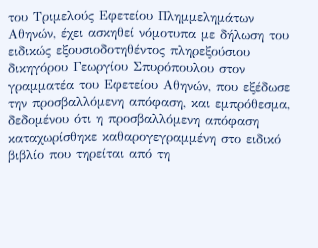του Τριμελούς Εφετείου Πλημμελημάτων Αθηνών, έχει ασκηθεί νόμοτυπα με δήλωση του ειδικώς εξουσιοδοτηθέντος πληρεξούσιου δικηγόρου Γεωργίου Σπυρόπουλου στον γραμματέα του Εφετείου Αθηνών, που εξέδωσε την προσβαλλόμενη απόφαση, και εμπρόθεσμα, δεδομένου ότι η προσβαλλόμενη απόφαση καταχωρίσθηκε καθαρογεγραμμένη στο ειδικό βιβλίο που τηρείται από τη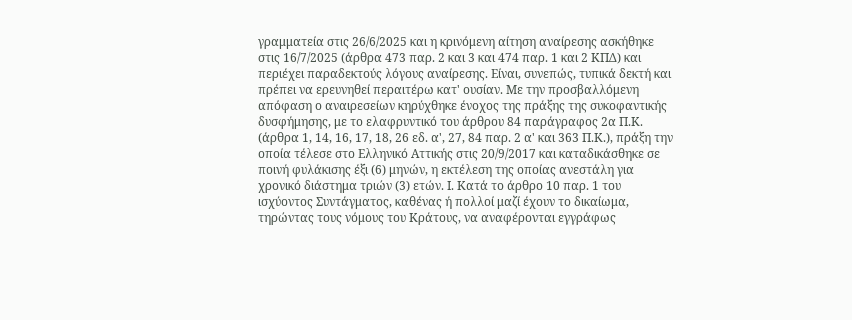γραμματεία στις 26/6/2025 και η κρινόμενη αίτηση αναίρεσης ασκήθηκε στις 16/7/2025 (άρθρα 473 παρ. 2 και 3 και 474 παρ. 1 και 2 ΚΠΔ) και περιέχει παραδεκτούς λόγους αναίρεσης. Είναι, συνεπώς, τυπικά δεκτή και πρέπει να ερευνηθεί περαιτέρω κατ' ουσίαν. Με την προσβαλλόμενη απόφαση ο αναιρεσείων κηρύχθηκε ένοχος της πράξης της συκοφαντικής δυσφήμησης, με το ελαφρυντικό του άρθρου 84 παράγραφος 2α Π.Κ. (άρθρα 1, 14, 16, 17, 18, 26 εδ. α', 27, 84 παρ. 2 α' και 363 Π.Κ.), πράξη την οποία τέλεσε στο Ελληνικό Αττικής στις 20/9/2017 και καταδικάσθηκε σε ποινή φυλάκισης έξι (6) μηνών, η εκτέλεση της οποίας ανεστάλη για χρονικό διάστημα τριών (3) ετών. Ι. Κατά το άρθρο 10 παρ. 1 του ισχύοντος Συντάγματος, καθένας ή πολλοί μαζί έχουν το δικαίωμα, τηρώντας τους νόμους του Κράτους, να αναφέρονται εγγράφως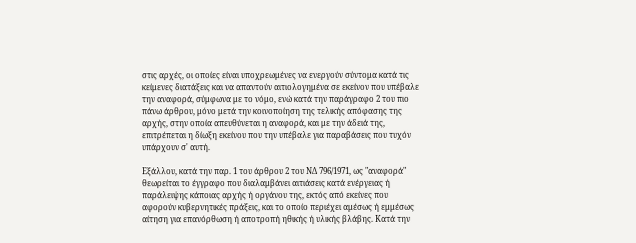στις αρχές, οι οποίες είναι υποχρεωμένες να ενεργούν σύντομα κατά τις κείμενες διατάξεις και να απαντούν αιτιολογημένα σε εκείνον που υπέβαλε την αναφορά, σύμφωνα με το νόμο, ενώ κατά την παράγραφο 2 του πιο πάνω άρθρου, μόνο μετά την κοινοποίηση της τελικής απόφασης της αρχής, στην οποία απευθύνεται η αναφορά, και με την άδειά της, επιτρέπεται η δίωξη εκείνου που την υπέβαλε για παραβάσεις που τυχόν υπάρχουν σ' αυτή.

Εξάλλου, κατά την παρ. 1 του άρθρου 2 του ΝΔ 796/1971, ως "αναφορά" θεωρείται το έγγραφο που διαλαμβάνει αιτιάσεις κατά ενέργειας ή παράλειψης κάποιας αρχής ή οργάνου της, εκτός από εκείνες που αφορούν κυβερνητικές πράξεις, και το οποίο περιέχει αμέσως ή εμμέσως αίτηση για επανόρθωση ή αποτροπή ηθικής ή υλικής βλάβης. Κατά την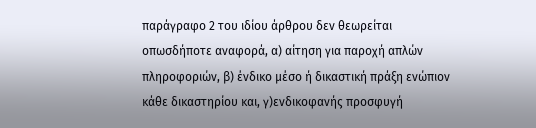παράγραφο 2 του ιδίου άρθρου δεν θεωρείται οπωσδήποτε αναφορά, α) αίτηση για παροχή απλών πληροφοριών, β) ένδικο μέσο ή δικαστική πράξη ενώπιον κάθε δικαστηρίου και, γ)ενδικοφανής προσφυγή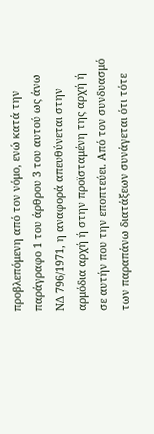προβλεπόμενη από τον νόμο, ενώ κατά την παράγραφο 1 του άρθρου 3 του αυτού ως άνω ΝΔ 796/1971, η αναφορά απευθύνεται στην αρμόδια αρχή ή στην προϊσταμένη της αρχή ή σε αυτήν που την εποπτεύει. Από τον συνδυασμό των παραπάνω διατάξεων συνάγεται ότι τότε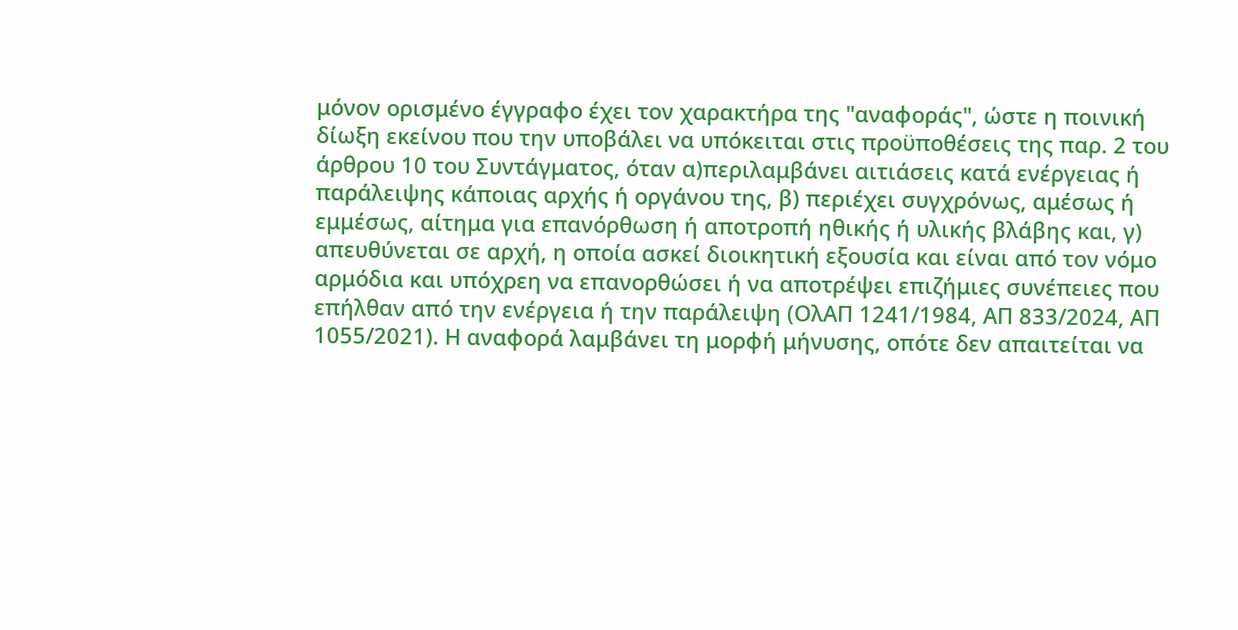μόνον ορισμένο έγγραφο έχει τον χαρακτήρα της "αναφοράς", ώστε η ποινική δίωξη εκείνου που την υποβάλει να υπόκειται στις προϋποθέσεις της παρ. 2 του άρθρου 10 του Συντάγματος, όταν α)περιλαμβάνει αιτιάσεις κατά ενέργειας ή παράλειψης κάποιας αρχής ή οργάνου της, β) περιέχει συγχρόνως, αμέσως ή εμμέσως, αίτημα για επανόρθωση ή αποτροπή ηθικής ή υλικής βλάβης και, γ) απευθύνεται σε αρχή, η οποία ασκεί διοικητική εξουσία και είναι από τον νόμο αρμόδια και υπόχρεη να επανορθώσει ή να αποτρέψει επιζήμιες συνέπειες που επήλθαν από την ενέργεια ή την παράλειψη (ΟλΑΠ 1241/1984, ΑΠ 833/2024, ΑΠ 1055/2021). Η αναφορά λαμβάνει τη μορφή μήνυσης, οπότε δεν απαιτείται να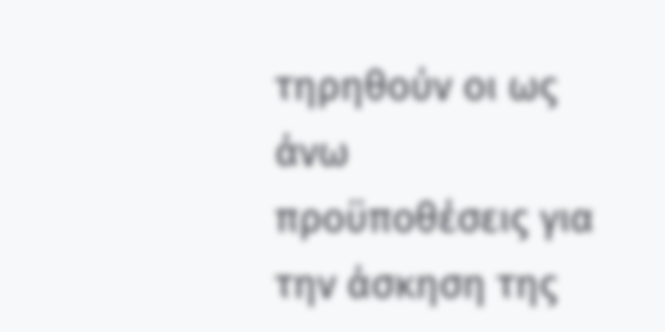τηρηθούν οι ως άνω προϋποθέσεις για την άσκηση της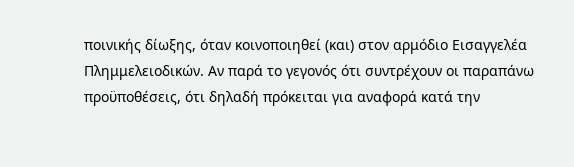ποινικής δίωξης, όταν κοινοποιηθεί (και) στον αρμόδιο Εισαγγελέα Πλημμελειοδικών. Αν παρά το γεγονός ότι συντρέχουν οι παραπάνω προϋποθέσεις, ότι δηλαδή πρόκειται για αναφορά κατά την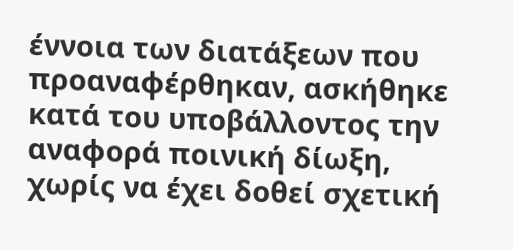έννοια των διατάξεων που προαναφέρθηκαν, ασκήθηκε κατά του υποβάλλοντος την αναφορά ποινική δίωξη, χωρίς να έχει δοθεί σχετική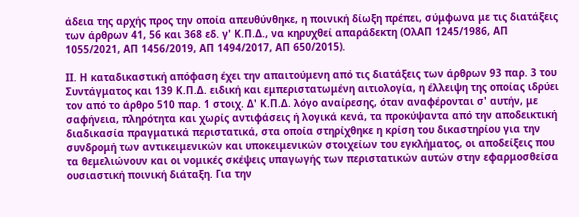άδεια της αρχής προς την οποία απευθύνθηκε, η ποινική δίωξη πρέπει, σύμφωνα με τις διατάξεις των άρθρων 41, 56 και 368 εδ. γ' Κ.Π.Δ., να κηρυχθεί απαράδεκτη (ΟλΑΠ 1245/1986, ΑΠ 1055/2021, ΑΠ 1456/2019, ΑΠ 1494/2017, ΑΠ 650/2015).

ΙΙ. Η καταδικαστική απόφαση έχει την απαιτούμενη από τις διατάξεις των άρθρων 93 παρ. 3 του Συντάγματος και 139 Κ.Π.Δ. ειδική και εμπεριστατωμένη αιτιολογία, η έλλειψη της οποίας ιδρύει τον από το άρθρο 510 παρ. 1 στοιχ. Δ' Κ.Π.Δ. λόγο αναίρεσης, όταν αναφέρονται σ' αυτήν, με σαφήνεια, πληρότητα και χωρίς αντιφάσεις ή λογικά κενά, τα προκύψαντα από την αποδεικτική διαδικασία πραγματικά περιστατικά, στα οποία στηρίχθηκε η κρίση του δικαστηρίου για την συνδρομή των αντικειμενικών και υποκειμενικών στοιχείων του εγκλήματος, οι αποδείξεις που τα θεμελιώνουν και οι νομικές σκέψεις υπαγωγής των περιστατικών αυτών στην εφαρμοσθείσα ουσιαστική ποινική διάταξη. Για την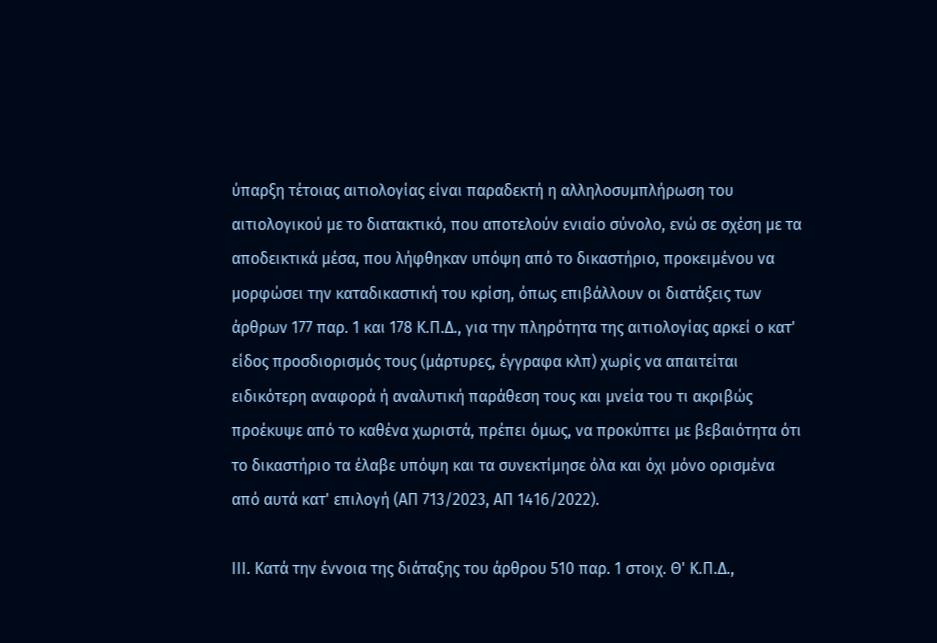ύπαρξη τέτοιας αιτιολογίας είναι παραδεκτή η αλληλοσυμπλήρωση του αιτιολογικού με το διατακτικό, που αποτελούν ενιαίο σύνολο, ενώ σε σχέση με τα αποδεικτικά μέσα, που λήφθηκαν υπόψη από το δικαστήριο, προκειμένου να μορφώσει την καταδικαστική του κρίση, όπως επιβάλλουν οι διατάξεις των άρθρων 177 παρ. 1 και 178 Κ.Π.Δ., για την πληρότητα της αιτιολογίας αρκεί ο κατ' είδος προσδιορισμός τους (μάρτυρες, έγγραφα κλπ) χωρίς να απαιτείται ειδικότερη αναφορά ή αναλυτική παράθεση τους και μνεία του τι ακριβώς προέκυψε από το καθένα χωριστά, πρέπει όμως, να προκύπτει με βεβαιότητα ότι το δικαστήριο τα έλαβε υπόψη και τα συνεκτίμησε όλα και όχι μόνο ορισμένα από αυτά κατ' επιλογή (ΑΠ 713/2023, ΑΠ 1416/2022).

ΙΙΙ. Κατά την έννοια της διάταξης του άρθρου 510 παρ. 1 στοιχ. Θ' Κ.Π.Δ.,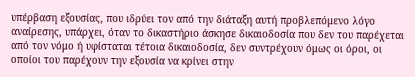υπέρβαση εξουσίας, που ιδρύει τον από την διάταξη αυτή προβλεπόμενο λόγο αναίρεσης, υπάρχει, όταν το δικαστήριο άσκησε δικαιοδοσία που δεν του παρέχεται από τον νόμο ή υφίσταται τέτοια δικαιοδοσία, δεν συντρέχουν όμως οι όροι, οι οποίοι του παρέχουν την εξουσία να κρίνει στην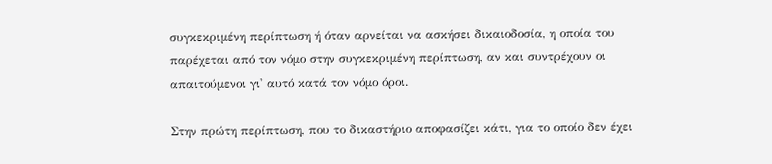συγκεκριμένη περίπτωση ή όταν αρνείται να ασκήσει δικαιοδοσία, η οποία του παρέχεται από τον νόμο στην συγκεκριμένη περίπτωση, αν και συντρέχουν οι απαιτούμενοι γι' αυτό κατά τον νόμο όροι.

Στην πρώτη περίπτωση, που το δικαστήριο αποφασίζει κάτι, για το οποίο δεν έχει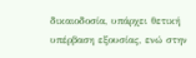δικαιοδοσία, υπάρχει θετική υπέρβαση εξουσίας, ενώ στην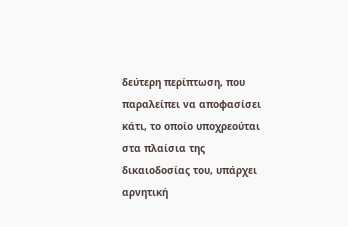δεύτερη περίπτωση, που παραλείπει να αποφασίσει κάτι, το οποίο υποχρεούται στα πλαίσια της δικαιοδοσίας του, υπάρχει αρνητική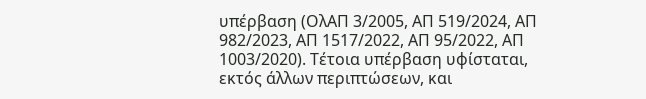υπέρβαση (ΟλΑΠ 3/2005, ΑΠ 519/2024, ΑΠ 982/2023, ΑΠ 1517/2022, ΑΠ 95/2022, ΑΠ 1003/2020). Τέτοια υπέρβαση υφίσταται, εκτός άλλων περιπτώσεων, και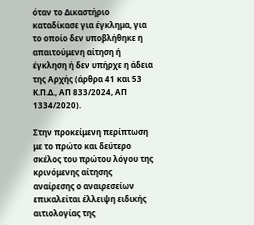όταν το Δικαστήριο καταδίκασε για έγκλημα, για το οποίο δεν υποβλήθηκε η απαιτούμενη αίτηση ή έγκληση ή δεν υπήρχε η άδεια της Αρχής (άρθρα 41 και 53 Κ.Π.Δ., ΑΠ 833/2024, ΑΠ 1334/2020).

Στην προκείμενη περίπτωση με το πρώτο και δεύτερο σκέλος του πρώτου λόγου της κρινόμενης αίτησης αναίρεσης ο αναιρεσείων επικαλείται έλλειψη ειδικής αιτιολογίας της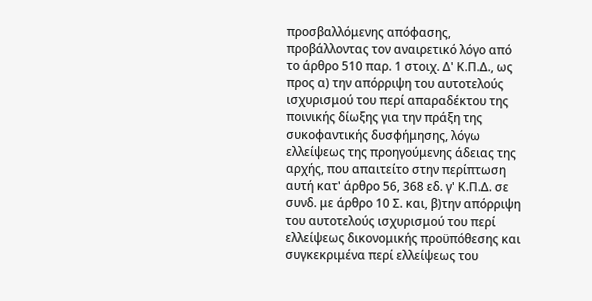προσβαλλόμενης απόφασης, προβάλλοντας τον αναιρετικό λόγο από το άρθρο 510 παρ. 1 στοιχ. Δ' Κ.Π.Δ., ως προς α) την απόρριψη του αυτοτελούς ισχυρισμού του περί απαραδέκτου της ποινικής δίωξης για την πράξη της συκοφαντικής δυσφήμησης, λόγω ελλείψεως της προηγούμενης άδειας της αρχής, που απαιτείτο στην περίπτωση αυτή κατ' άρθρο 56, 368 εδ. γ' Κ.Π.Δ. σε συνδ. με άρθρο 10 Σ. και, β)την απόρριψη του αυτοτελούς ισχυρισμού του περί ελλείψεως δικονομικής προϋπόθεσης και συγκεκριμένα περί ελλείψεως του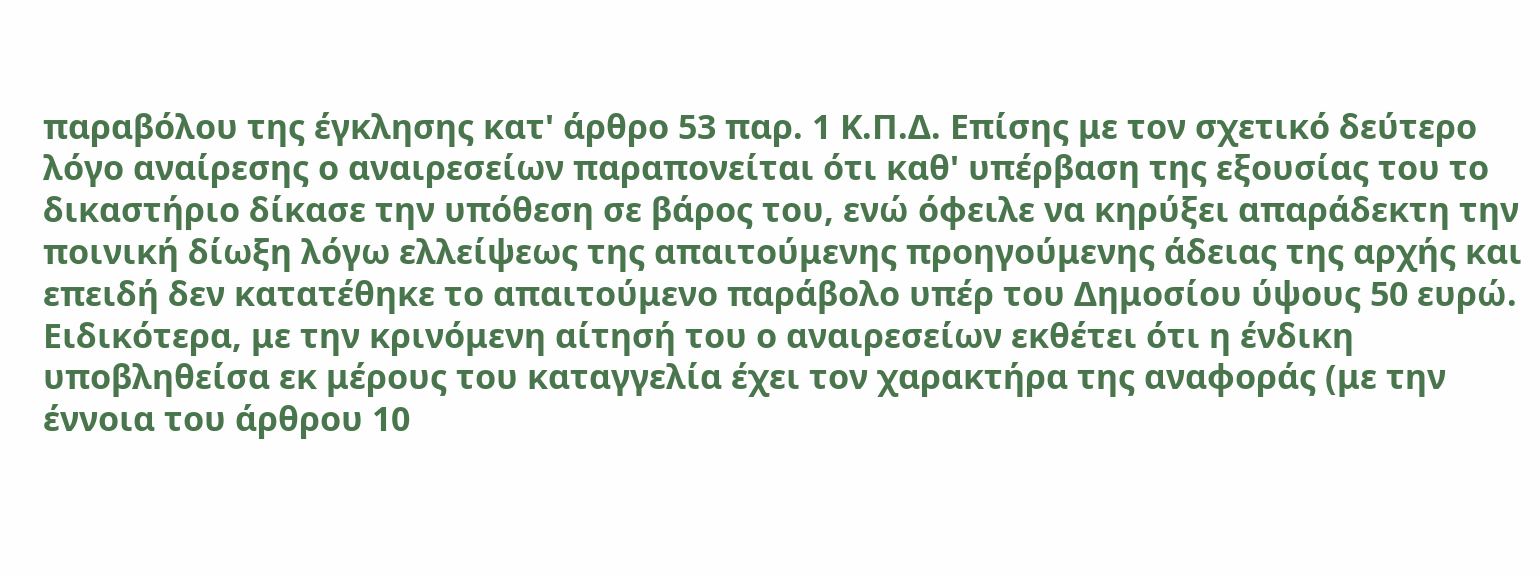παραβόλου της έγκλησης κατ' άρθρο 53 παρ. 1 Κ.Π.Δ. Επίσης με τον σχετικό δεύτερο λόγο αναίρεσης ο αναιρεσείων παραπονείται ότι καθ' υπέρβαση της εξουσίας του το δικαστήριο δίκασε την υπόθεση σε βάρος του, ενώ όφειλε να κηρύξει απαράδεκτη την ποινική δίωξη λόγω ελλείψεως της απαιτούμενης προηγούμενης άδειας της αρχής και επειδή δεν κατατέθηκε το απαιτούμενο παράβολο υπέρ του Δημοσίου ύψους 50 ευρώ. Ειδικότερα, με την κρινόμενη αίτησή του ο αναιρεσείων εκθέτει ότι η ένδικη υποβληθείσα εκ μέρους του καταγγελία έχει τον χαρακτήρα της αναφοράς (με την έννοια του άρθρου 10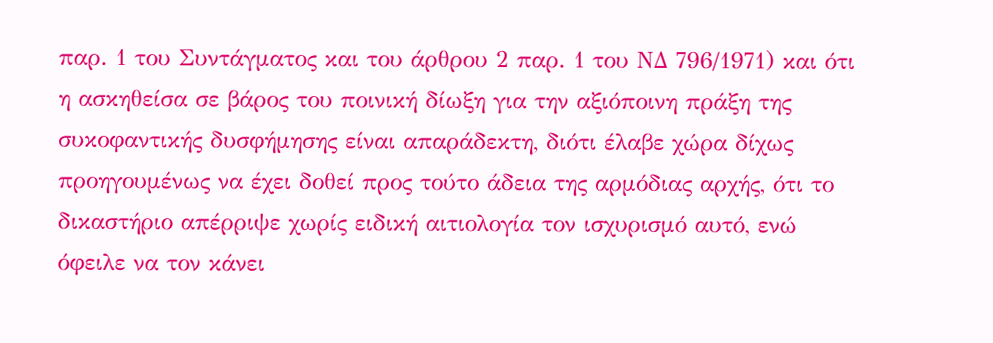παρ. 1 του Συντάγματος και του άρθρου 2 παρ. 1 του ΝΔ 796/1971) και ότι η ασκηθείσα σε βάρος του ποινική δίωξη για την αξιόποινη πράξη της συκοφαντικής δυσφήμησης είναι απαράδεκτη, διότι έλαβε χώρα δίχως προηγουμένως να έχει δοθεί προς τούτο άδεια της αρμόδιας αρχής, ότι το δικαστήριο απέρριψε χωρίς ειδική αιτιολογία τον ισχυρισμό αυτό, ενώ όφειλε να τον κάνει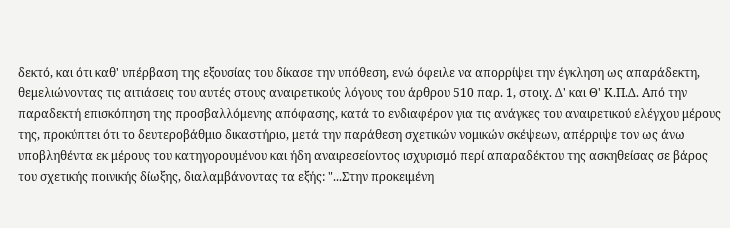δεκτό, και ότι καθ' υπέρβαση της εξουσίας του δίκασε την υπόθεση, ενώ όφειλε να απορρίψει την έγκληση ως απαράδεκτη, θεμελιώνοντας τις αιτιάσεις του αυτές στους αναιρετικούς λόγους του άρθρου 510 παρ. 1, στοιχ. Δ' και Θ' Κ.Π.Δ. Από την παραδεκτή επισκόπηση της προσβαλλόμενης απόφασης, κατά το ενδιαφέρον για τις ανάγκες του αναιρετικού ελέγχου μέρους της, προκύπτει ότι το δευτεροβάθμιο δικαστήριο, μετά την παράθεση σχετικών νομικών σκέψεων, απέρριψε τον ως άνω υποβληθέντα εκ μέρους του κατηγορουμένου και ήδη αναιρεσείοντος ισχυρισμό περί απαραδέκτου της ασκηθείσας σε βάρος του σχετικής ποινικής δίωξης, διαλαμβάνοντας τα εξής: "...Στην προκειμένη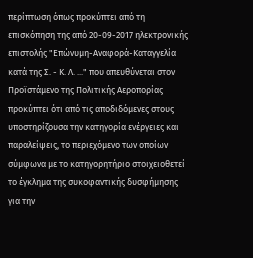περίπτωση όπως προκύπτει από τη επισκόπηση της από 20-09-2017 ηλεκτρονικής επιστολής "Επώνυμη-Αναφορά-Καταγγελία κατά της Σ. - Κ. Λ. ..." που απευθύνεται στον Προϊστάμενο της Πολιτικής Αεροπορίας προκύπτει ότι από τις αποδιδόμενες στους υποστηρίζουσα την κατηγορία ενέργειες και παραλείψεις, το περιεχόμενο των οποίων σύμφωνα με το κατηγορητήριο στοιχειοθετεί το έγκλημα της συκοφαντικής δυσφήμησης για την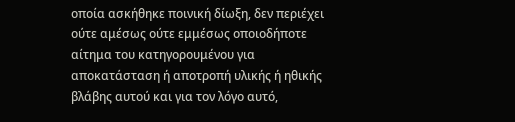οποία ασκήθηκε ποινική δίωξη, δεν περιέχει ούτε αμέσως ούτε εμμέσως οποιοδήποτε αίτημα του κατηγορουμένου για αποκατάσταση ή αποτροπή υλικής ή ηθικής βλάβης αυτού και για τον λόγο αυτό,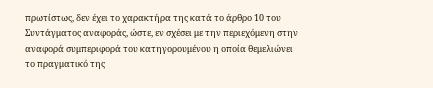πρωτίστως, δεν έχει το χαρακτήρα της κατά το άρθρο 10 του Συντάγματος αναφοράς, ώστε, εν σχέσει με την περιεχόμενη στην αναφορά συμπεριφορά του κατηγορουμένου η οποία θεμελιώνει το πραγματικό της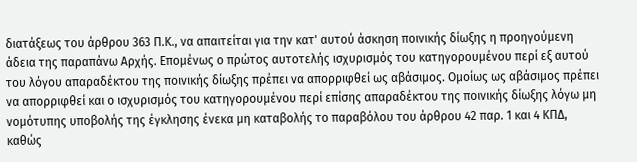διατάξεως του άρθρου 363 Π.Κ., να απαιτείται για την κατ' αυτού άσκηση ποινικής δίωξης η προηγούμενη άδεια της παραπάνω Αρχής. Επομένως ο πρώτος αυτοτελής ισχυρισμός του κατηγορουμένου περί εξ αυτού του λόγου απαραδέκτου της ποινικής δίωξης πρέπει να απορριφθεί ως αβάσιμος. Ομοίως ως αβάσιμος πρέπει να απορριφθεί και ο ισχυρισμός του κατηγορουμένου περί επίσης απαραδέκτου της ποινικής δίωξης λόγω μη νομότυπης υποβολής της έγκλησης ένεκα μη καταβολής το παραβόλου του άρθρου 42 παρ. 1 και 4 ΚΠΔ, καθώς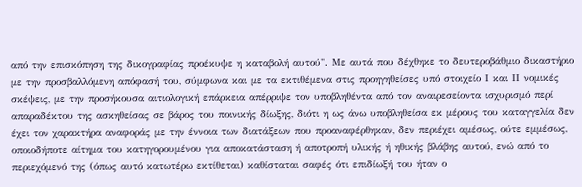από την επισκόπηση της δικογραφίας προέκυψε η καταβολή αυτού". Με αυτά που δέχθηκε το δευτεροβάθμιο δικαστήριο με την προσβαλλόμενη απόφασή του, σύμφωνα και με τα εκτιθέμενα στις προηγηθείσες υπό στοιχείο Ι και ΙΙ νομικές σκέψεις, με την προσήκουσα αιτιολογική επάρκεια απέρριψε τον υποβληθέντα από τον αναιρεσείοντα ισχυρισμό περί απαραδέκτου της ασκηθείσας σε βάρος του ποινικής δίωξης, διότι η ως άνω υποβληθείσα εκ μέρους του καταγγελία δεν έχει τον χαρακτήρα αναφοράς με την έννοια των διατάξεων που προαναφέρθηκαν, δεν περιέχει αμέσως, ούτε εμμέσως, οποιοδήποτε αίτημα του κατηγορουμένου για αποκατάσταση ή αποτροπή υλικής ή ηθικής βλάβης αυτού, ενώ από το περιεχόμενό της (όπως αυτό κατωτέρω εκτίθεται) καθίσταται σαφές ότι επιδίωξή του ήταν ο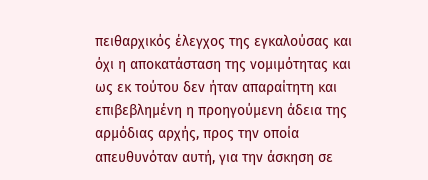πειθαρχικός έλεγχος της εγκαλούσας και όχι η αποκατάσταση της νομιμότητας και ως εκ τούτου δεν ήταν απαραίτητη και επιβεβλημένη η προηγούμενη άδεια της αρμόδιας αρχής, προς την οποία απευθυνόταν αυτή, για την άσκηση σε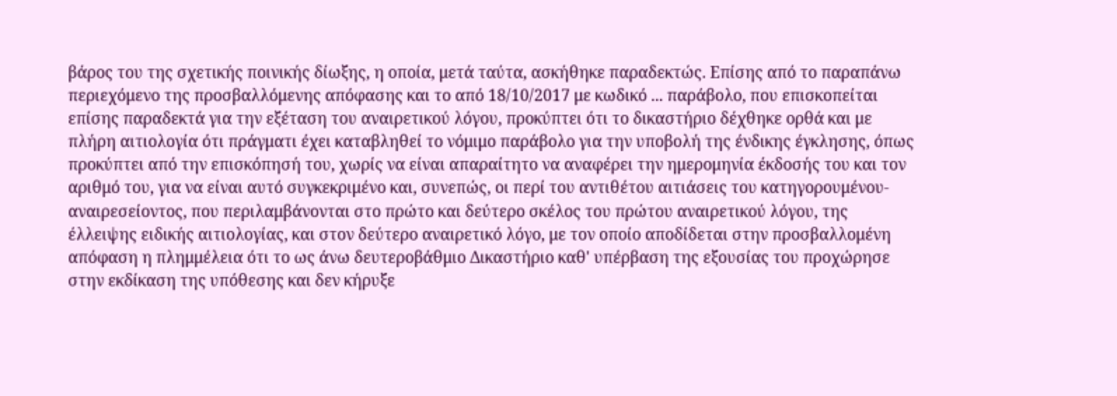βάρος του της σχετικής ποινικής δίωξης, η οποία, μετά ταύτα, ασκήθηκε παραδεκτώς. Επίσης από το παραπάνω περιεχόμενο της προσβαλλόμενης απόφασης και το από 18/10/2017 με κωδικό ... παράβολο, που επισκοπείται επίσης παραδεκτά για την εξέταση του αναιρετικού λόγου, προκύπτει ότι το δικαστήριο δέχθηκε ορθά και με πλήρη αιτιολογία ότι πράγματι έχει καταβληθεί το νόμιμο παράβολο για την υποβολή της ένδικης έγκλησης, όπως προκύπτει από την επισκόπησή του, χωρίς να είναι απαραίτητο να αναφέρει την ημερομηνία έκδοσής του και τον αριθμό του, για να είναι αυτό συγκεκριμένο και, συνεπώς, οι περί του αντιθέτου αιτιάσεις του κατηγορουμένου- αναιρεσείοντος, που περιλαμβάνονται στο πρώτο και δεύτερο σκέλος του πρώτου αναιρετικού λόγου, της έλλειψης ειδικής αιτιολογίας, και στον δεύτερο αναιρετικό λόγο, με τον οποίο αποδίδεται στην προσβαλλομένη απόφαση η πλημμέλεια ότι το ως άνω δευτεροβάθμιο Δικαστήριο καθ' υπέρβαση της εξουσίας του προχώρησε στην εκδίκαση της υπόθεσης και δεν κήρυξε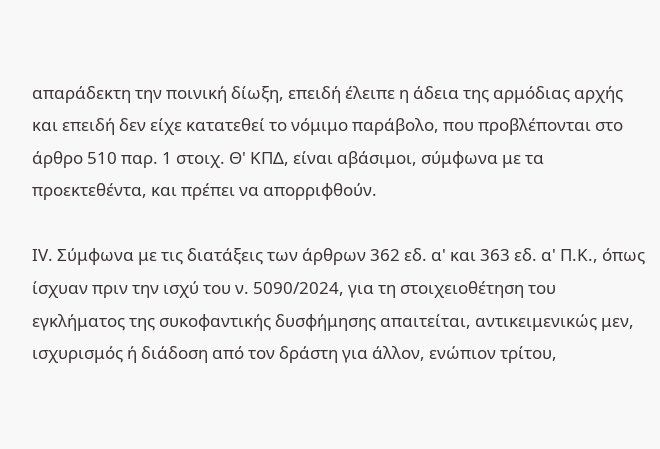απαράδεκτη την ποινική δίωξη, επειδή έλειπε η άδεια της αρμόδιας αρχής και επειδή δεν είχε κατατεθεί το νόμιμο παράβολο, που προβλέπονται στο άρθρο 510 παρ. 1 στοιχ. Θ' ΚΠΔ, είναι αβάσιμοι, σύμφωνα με τα προεκτεθέντα, και πρέπει να απορριφθούν.

IV. Σύμφωνα με τις διατάξεις των άρθρων 362 εδ. α' και 363 εδ. α' Π.Κ., όπως ίσχυαν πριν την ισχύ του ν. 5090/2024, για τη στοιχειοθέτηση του εγκλήματος της συκοφαντικής δυσφήμησης απαιτείται, αντικειμενικώς μεν, ισχυρισμός ή διάδοση από τον δράστη για άλλον, ενώπιον τρίτου,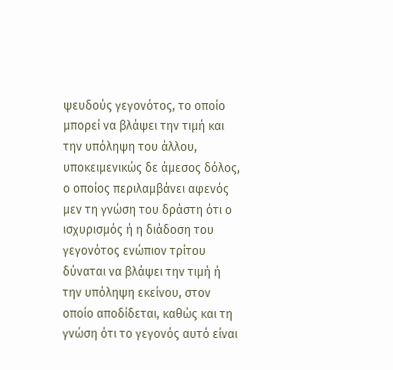ψευδούς γεγονότος, το οποίο μπορεί να βλάψει την τιμή και την υπόληψη του άλλου, υποκειμενικώς δε άμεσος δόλος, ο οποίος περιλαμβάνει αφενός μεν τη γνώση του δράστη ότι ο ισχυρισμός ή η διάδοση του γεγονότος ενώπιον τρίτου δύναται να βλάψει την τιμή ή την υπόληψη εκείνου, στον οποίο αποδίδεται, καθώς και τη γνώση ότι το γεγονός αυτό είναι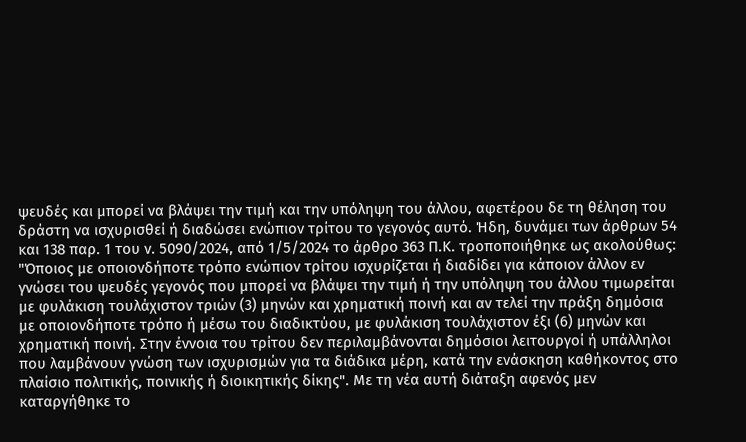ψευδές και μπορεί να βλάψει την τιμή και την υπόληψη του άλλου, αφετέρου δε τη θέληση του δράστη να ισχυρισθεί ή διαδώσει ενώπιον τρίτου το γεγονός αυτό. Ήδη, δυνάμει των άρθρων 54 και 138 παρ. 1 του ν. 5090/2024, από 1/5/2024 το άρθρο 363 Π.Κ. τροποποιήθηκε ως ακολούθως: "Όποιος με οποιονδήποτε τρόπο ενώπιον τρίτου ισχυρίζεται ή διαδίδει για κάποιον άλλον εν γνώσει του ψευδές γεγονός που μπορεί να βλάψει την τιμή ή την υπόληψη του άλλου τιμωρείται με φυλάκιση τουλάχιστον τριών (3) μηνών και χρηματική ποινή και αν τελεί την πράξη δημόσια με οποιονδήποτε τρόπο ή μέσω του διαδικτύου, με φυλάκιση τουλάχιστον έξι (6) μηνών και χρηματική ποινή. Στην έννοια του τρίτου δεν περιλαμβάνονται δημόσιοι λειτουργοί ή υπάλληλοι που λαμβάνουν γνώση των ισχυρισμών για τα διάδικα μέρη, κατά την ενάσκηση καθήκοντος στο πλαίσιο πολιτικής, ποινικής ή διοικητικής δίκης". Με τη νέα αυτή διάταξη αφενός μεν καταργήθηκε το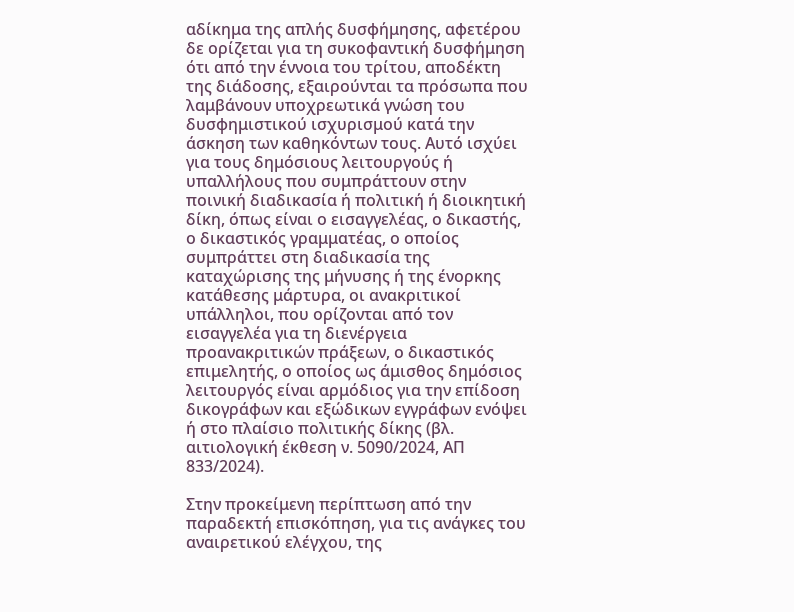αδίκημα της απλής δυσφήμησης, αφετέρου δε ορίζεται για τη συκοφαντική δυσφήμηση ότι από την έννοια του τρίτου, αποδέκτη της διάδοσης, εξαιρούνται τα πρόσωπα που λαμβάνουν υποχρεωτικά γνώση του δυσφημιστικού ισχυρισμού κατά την άσκηση των καθηκόντων τους. Αυτό ισχύει για τους δημόσιους λειτουργούς ή υπαλλήλους που συμπράττουν στην ποινική διαδικασία ή πολιτική ή διοικητική δίκη, όπως είναι ο εισαγγελέας, ο δικαστής, ο δικαστικός γραμματέας, ο οποίος συμπράττει στη διαδικασία της καταχώρισης της μήνυσης ή της ένορκης κατάθεσης μάρτυρα, οι ανακριτικοί υπάλληλοι, που ορίζονται από τον εισαγγελέα για τη διενέργεια προανακριτικών πράξεων, ο δικαστικός επιμελητής, ο οποίος ως άμισθος δημόσιος λειτουργός είναι αρμόδιος για την επίδοση δικογράφων και εξώδικων εγγράφων ενόψει ή στο πλαίσιο πολιτικής δίκης (βλ. αιτιολογική έκθεση ν. 5090/2024, ΑΠ 833/2024).

Στην προκείμενη περίπτωση από την παραδεκτή επισκόπηση, για τις ανάγκες του αναιρετικού ελέγχου, της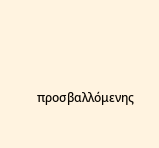προσβαλλόμενης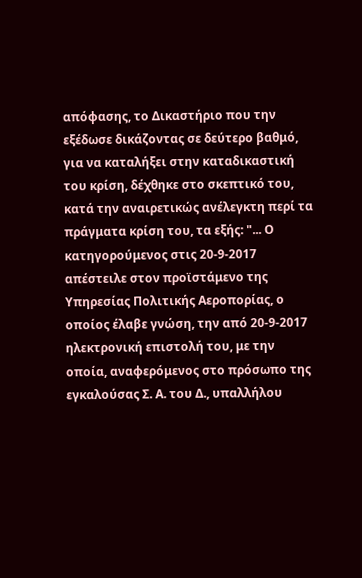απόφασης, το Δικαστήριο που την εξέδωσε δικάζοντας σε δεύτερο βαθμό, για να καταλήξει στην καταδικαστική του κρίση, δέχθηκε στο σκεπτικό του, κατά την αναιρετικώς ανέλεγκτη περί τα πράγματα κρίση του, τα εξής: "... Ο κατηγορούμενος στις 20-9-2017 απέστειλε στον προϊστάμενο της Υπηρεσίας Πολιτικής Αεροπορίας, ο οποίος έλαβε γνώση, την από 20-9-2017 ηλεκτρονική επιστολή του, με την οποία, αναφερόμενος στο πρόσωπο της εγκαλούσας Σ. Α. του Δ., υπαλλήλου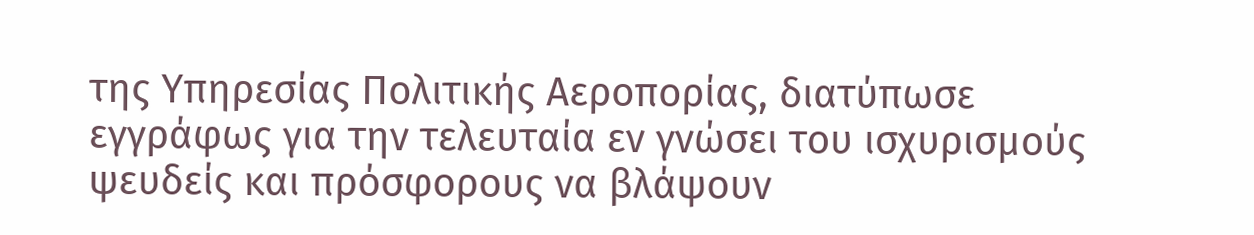της Υπηρεσίας Πολιτικής Αεροπορίας, διατύπωσε εγγράφως για την τελευταία εν γνώσει του ισχυρισμούς ψευδείς και πρόσφορους να βλάψουν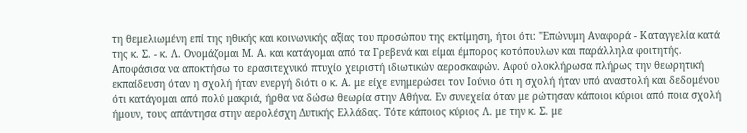τη θεμελιωμένη επί της ηθικής και κοινωνικής αξίας του προσώπου της εκτίμηση, ήτοι ότι: "Επώνυμη Αναφορά - Καταγγελία κατά της κ. Σ. - κ. Λ. Ονομάζομαι Μ. Α. και κατάγομαι από τα Γρεβενά και είμαι έμπορος κοτόπουλων και παράλληλα φοιτητής. Αποφάσισα να αποκτήσω το ερασιτεχνικό πτυχίο χειριστή ιδιωτικών αεροσκαφών. Αφού ολοκλήρωσα πλήρως την θεωρητική εκπαίδευση όταν η σχολή ήταν ενεργή διότι ο κ. Α. με είχε ενημερώσει τον Ιούνιο ότι η σχολή ήταν υπό αναστολή και δεδομένου ότι κατάγομαι από πολύ μακριά, ήρθα να δώσω θεωρία στην Αθήνα. Εν συνεχεία όταν με ρώτησαν κάποιοι κύριοι από ποια σχολή ήμουν, τους απάντησα στην αερολέσχη Δυτικής Ελλάδας. Τότε κάποιος κύριος Λ. με την κ. Σ. με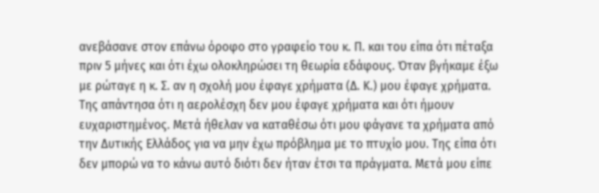ανεβάσανε στον επάνω όροφο στο γραφείο του κ. Π. και του είπα ότι πέταξα πριν 5 μήνες και ότι έχω ολοκληρώσει τη θεωρία εδάφους. Όταν βγήκαμε έξω με ρώταγε η κ. Σ. αν η σχολή μου έφαγε χρήματα (Δ. Κ.) μου έφαγε χρήματα. Της απάντησα ότι η αερολέσχη δεν μου έφαγε χρήματα και ότι ήμουν ευχαριστημένος. Μετά ήθελαν να καταθέσω ότι μου φάγανε τα χρήματα από την Δυτικής Ελλάδος για να μην έχω πρόβλημα με το πτυχίο μου. Της είπα ότι δεν μπορώ να το κάνω αυτό διότι δεν ήταν έτσι τα πράγματα. Μετά μου είπε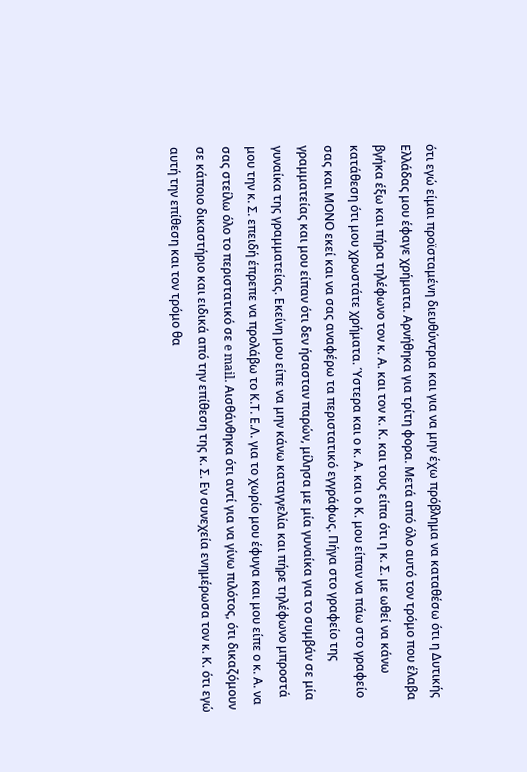ότι εγώ είμαι προϊσταμένη διευθύντρια και για να μην έχω πρόβλημα να καταθέσω ότι η Δυτικής Ελλάδας μου έφαγε χρήματα. Αρνήθηκα για τρίτη φορα. Μετά από όλο αυτό τον τρόμο που έλαβα βγήκα έξω και πήρα τηλέφωνο τον κ. Α. και τον κ. Κ. και τους είπα ότι η κ. Σ. με ωθεί να κάνω κατάθεση ότι μου χρωστάτε χρήματα. Ύστερα και ο κ. Α. και ο Κ. μου είπαν να πάω στο γραφείο σας και ΜΟΝΟ εκεί και να σας αναφέρω τα περιστατικό εγγράφως. Πήγα στο γραφείο της γραμματείας και μου είπαν ότι δεν ήσασταν παρών, μίλησα με μία γυναίκα για το συμβάν σε μία γυναίκα της γραμματείας. Εκείνη μου είπε να μην κάνω καταγγελία και πήρε τηλέφωνο μπροστά μου την κ. Σ. επειδή έπρεπε να προλάβω το Κ.Τ. Ε.Λ. για το χωρίο μου έφυγα και μου είπε ο κ. Α. να σας στείλω όλο το περιστατικό σε e mail. Αισθάνθηκα ότι αντί για να γίνω πιλότος, ότι δικαζόμουν σε κάποιο δικαστήριο και ειδικά από την επίθεση της κ. Σ. Εν συνεχεία ενημέρωσα τον κ. Κ. ότι εγώ αυτή την επίθεση και τον τρόμο θα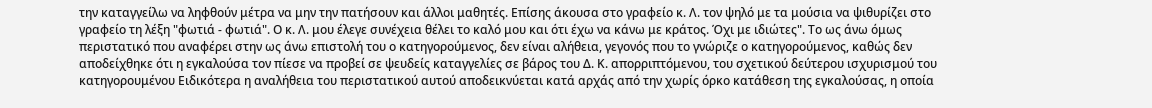την καταγγείλω να ληφθούν μέτρα να μην την πατήσουν και άλλοι μαθητές. Επίσης άκουσα στο γραφείο κ. Λ. τον ψηλό με τα μούσια να ψιθυρίζει στο γραφείο τη λέξη "φωτιά - φωτιά". Ο κ. Λ. μου έλεγε συνέχεια θέλει το καλό μου και ότι έχω να κάνω με κράτος. Όχι με ιδιώτες". Το ως άνω όμως περιστατικό που αναφέρει στην ως άνω επιστολή του ο κατηγορούμενος, δεν είναι αλήθεια, γεγονός που το γνώριζε ο κατηγορούμενος, καθώς δεν αποδείχθηκε ότι η εγκαλούσα τον πίεσε να προβεί σε ψευδείς καταγγελίες σε βάρος του Δ. Κ. απορριπτόμενου, του σχετικού δεύτερου ισχυρισμού του κατηγορουμένου Ειδικότερα η αναλήθεια του περιστατικού αυτού αποδεικνύεται κατά αρχάς από την χωρίς όρκο κατάθεση της εγκαλούσας, η οποία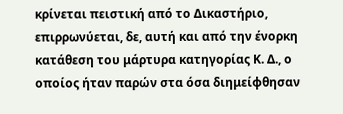κρίνεται πειστική από το Δικαστήριο, επιρρωνύεται, δε, αυτή και από την ένορκη κατάθεση του μάρτυρα κατηγορίας Κ. Δ., ο οποίος ήταν παρών στα όσα διημείφθησαν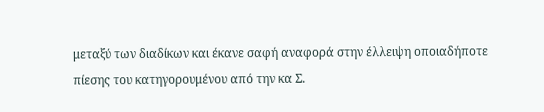μεταξύ των διαδίκων και έκανε σαφή αναφορά στην έλλειψη οποιαδήποτε πίεσης του κατηγορουμένου από την κα Σ.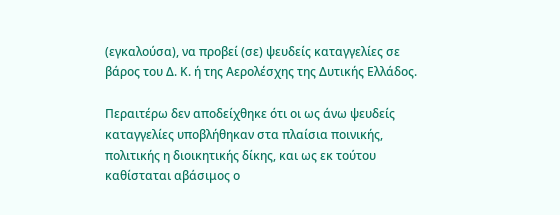(εγκαλούσα), να προβεί (σε) ψευδείς καταγγελίες σε βάρος του Δ. Κ. ή της Αερολέσχης της Δυτικής Ελλάδος.

Περαιτέρω δεν αποδείχθηκε ότι οι ως άνω ψευδείς καταγγελίες υποβλήθηκαν στα πλαίσια ποινικής, πολιτικής η διοικητικής δίκης, και ως εκ τούτου καθίσταται αβάσιμος ο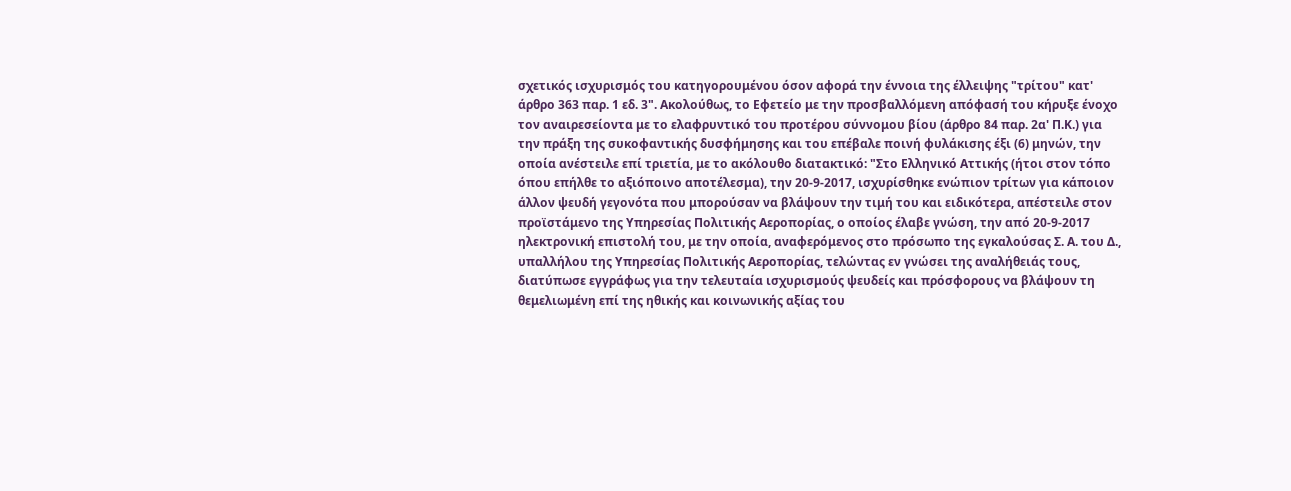σχετικός ισχυρισμός του κατηγορουμένου όσον αφορά την έννοια της έλλειψης "τρίτου" κατ' άρθρο 363 παρ. 1 εδ. 3". Ακολούθως, το Εφετείο με την προσβαλλόμενη απόφασή του κήρυξε ένοχο τον αναιρεσείοντα με το ελαφρυντικό του προτέρου σύννομου βίου (άρθρο 84 παρ. 2α' Π.Κ.) για την πράξη της συκοφαντικής δυσφήμησης και του επέβαλε ποινή φυλάκισης έξι (6) μηνών, την οποία ανέστειλε επί τριετία, με το ακόλουθο διατακτικό: "Στο Ελληνικό Αττικής (ήτοι στον τόπο όπου επήλθε το αξιόποινο αποτέλεσμα), την 20-9-2017, ισχυρίσθηκε ενώπιον τρίτων για κάποιον άλλον ψευδή γεγονότα που μπορούσαν να βλάψουν την τιμή του και ειδικότερα, απέστειλε στον προϊστάμενο της Υπηρεσίας Πολιτικής Αεροπορίας, ο οποίος έλαβε γνώση, την από 20-9-2017 ηλεκτρονική επιστολή του, με την οποία, αναφερόμενος στο πρόσωπο της εγκαλούσας Σ. Α. του Δ., υπαλλήλου της Υπηρεσίας Πολιτικής Αεροπορίας, τελώντας εν γνώσει της αναλήθειάς τους, διατύπωσε εγγράφως για την τελευταία ισχυρισμούς ψευδείς και πρόσφορους να βλάψουν τη θεμελιωμένη επί της ηθικής και κοινωνικής αξίας του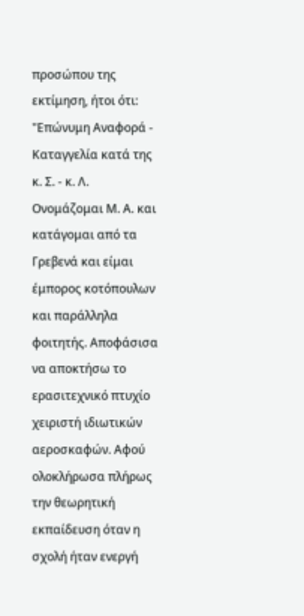προσώπου της εκτίμηση, ήτοι ότι: "Επώνυμη Αναφορά - Καταγγελία κατά της κ. Σ. - κ. Λ. Ονομάζομαι Μ. Α. και κατάγομαι από τα Γρεβενά και είμαι έμπορος κοτόπουλων και παράλληλα φοιτητής. Αποφάσισα να αποκτήσω το ερασιτεχνικό πτυχίο χειριστή ιδιωτικών αεροσκαφών. Αφού ολοκλήρωσα πλήρως την θεωρητική εκπαίδευση όταν η σχολή ήταν ενεργή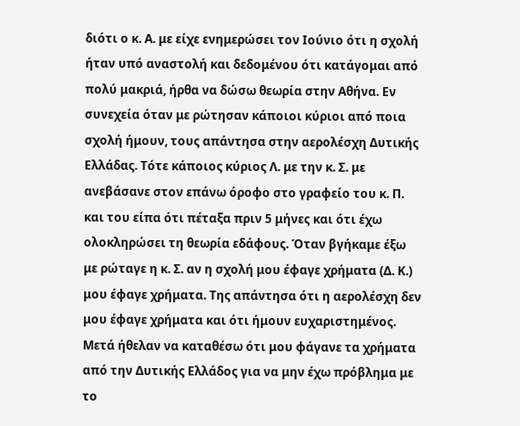διότι ο κ. Α. με είχε ενημερώσει τον Ιούνιο ότι η σχολή ήταν υπό αναστολή και δεδομένου ότι κατάγομαι από πολύ μακριά, ήρθα να δώσω θεωρία στην Αθήνα. Εν συνεχεία όταν με ρώτησαν κάποιοι κύριοι από ποια σχολή ήμουν, τους απάντησα στην αερολέσχη Δυτικής Ελλάδας. Τότε κάποιος κύριος Λ. με την κ. Σ. με ανεβάσανε στον επάνω όροφο στο γραφείο του κ. Π. και του είπα ότι πέταξα πριν 5 μήνες και ότι έχω ολοκληρώσει τη θεωρία εδάφους. Όταν βγήκαμε έξω με ρώταγε η κ. Σ. αν η σχολή μου έφαγε χρήματα (Δ. Κ.) μου έφαγε χρήματα. Της απάντησα ότι η αερολέσχη δεν μου έφαγε χρήματα και ότι ήμουν ευχαριστημένος. Μετά ήθελαν να καταθέσω ότι μου φάγανε τα χρήματα από την Δυτικής Ελλάδος για να μην έχω πρόβλημα με το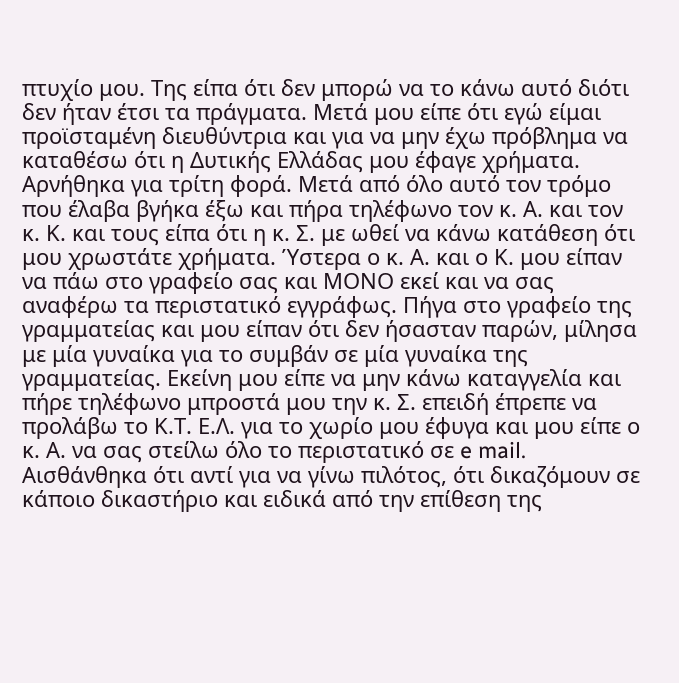πτυχίο μου. Της είπα ότι δεν μπορώ να το κάνω αυτό διότι δεν ήταν έτσι τα πράγματα. Μετά μου είπε ότι εγώ είμαι προϊσταμένη διευθύντρια και για να μην έχω πρόβλημα να καταθέσω ότι η Δυτικής Ελλάδας μου έφαγε χρήματα. Αρνήθηκα για τρίτη φορά. Μετά από όλο αυτό τον τρόμο που έλαβα βγήκα έξω και πήρα τηλέφωνο τον κ. Α. και τον κ. Κ. και τους είπα ότι η κ. Σ. με ωθεί να κάνω κατάθεση ότι μου χρωστάτε χρήματα. Ύστερα ο κ. Α. και ο Κ. μου είπαν να πάω στο γραφείο σας και ΜΟΝΟ εκεί και να σας αναφέρω τα περιστατικό εγγράφως. Πήγα στο γραφείο της γραμματείας και μου είπαν ότι δεν ήσασταν παρών, μίλησα με μία γυναίκα για το συμβάν σε μία γυναίκα της γραμματείας. Εκείνη μου είπε να μην κάνω καταγγελία και πήρε τηλέφωνο μπροστά μου την κ. Σ. επειδή έπρεπε να προλάβω το Κ.Τ. Ε.Λ. για το χωρίο μου έφυγα και μου είπε ο κ. Α. να σας στείλω όλο το περιστατικό σε e mail. Αισθάνθηκα ότι αντί για να γίνω πιλότος, ότι δικαζόμουν σε κάποιο δικαστήριο και ειδικά από την επίθεση της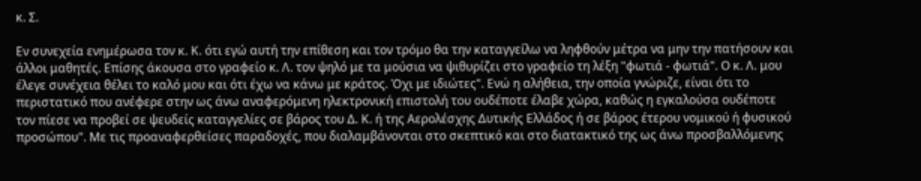κ. Σ.

Εν συνεχεία ενημέρωσα τον κ. Κ. ότι εγώ αυτή την επίθεση και τον τρόμο θα την καταγγείλω να ληφθούν μέτρα να μην την πατήσουν και άλλοι μαθητές. Επίσης άκουσα στο γραφείο κ. Λ. τον ψηλό με τα μούσια να ψιθυρίζει στο γραφείο τη λέξη "φωτιά - φωτιά". Ο κ. Λ. μου έλεγε συνέχεια θέλει το καλό μου και ότι έχω να κάνω με κράτος. Όχι με ιδιώτες". Ενώ η αλήθεια, την οποία γνώριζε, είναι ότι το περιστατικό που ανέφερε στην ως άνω αναφερόμενη ηλεκτρονική επιστολή του ουδέποτε έλαβε χώρα, καθώς η εγκαλούσα ουδέποτε τον πίεσε να προβεί σε ψευδείς καταγγελίες σε βάρος του Δ. Κ. ή της Αερολέσχης Δυτικής Ελλάδος ή σε βάρος έτερου νομικού ή φυσικού προσώπου". Με τις προαναφερθείσες παραδοχές, που διαλαμβάνονται στο σκεπτικό και στο διατακτικό της ως άνω προσβαλλόμενης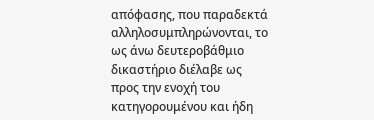απόφασης, που παραδεκτά αλληλοσυμπληρώνονται, το ως άνω δευτεροβάθμιο δικαστήριο διέλαβε ως προς την ενοχή του κατηγορουμένου και ήδη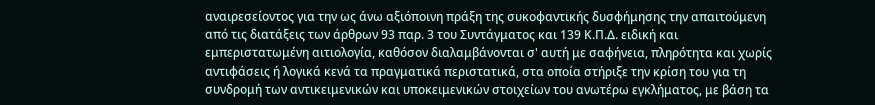αναιρεσείοντος για την ως άνω αξιόποινη πράξη της συκοφαντικής δυσφήμησης την απαιτούμενη από τις διατάξεις των άρθρων 93 παρ. 3 του Συντάγματος και 139 Κ.Π.Δ. ειδική και εμπεριστατωμένη αιτιολογία, καθόσον διαλαμβάνονται σ' αυτή με σαφήνεια, πληρότητα και χωρίς αντιφάσεις ή λογικά κενά τα πραγματικά περιστατικά, στα οποία στήριξε την κρίση του για τη συνδρομή των αντικειμενικών και υποκειμενικών στοιχείων του ανωτέρω εγκλήματος, με βάση τα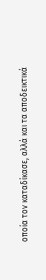οποία τον καταδίκασε, αλλά και τα αποδεικτικά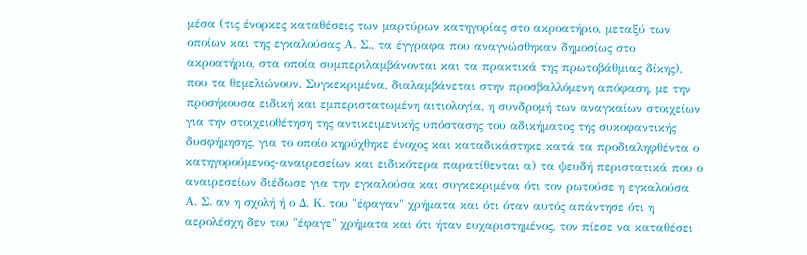μέσα (τις ένορκες καταθέσεις των μαρτύρων κατηγορίας στο ακροατήριο, μεταξύ των οποίων και της εγκαλούσας Α. Σ., τα έγγραφα που αναγνώσθηκαν δημοσίως στο ακροατήριο, στα οποία συμπεριλαμβάνονται και τα πρακτικά της πρωτοβάθμιας δίκης), που τα θεμελιώνουν. Συγκεκριμένα, διαλαμβάνεται στην προσβαλλόμενη απόφαση, με την προσήκουσα ειδική και εμπεριστατωμένη αιτιολογία, η συνδρομή των αναγκαίων στοιχείων για την στοιχειοθέτηση της αντικειμενικής υπόστασης του αδικήματος της συκοφαντικής δυσφήμησης, για το οποίο κηρύχθηκε ένοχος και καταδικάστηκε κατά τα προδιαληφθέντα ο κατηγορούμενος-αναιρεσείων και ειδικότερα παρατίθενται α) τα ψευδή περιστατικά που ο αναιρεσείων διέδωσε για την εγκαλούσα και συγκεκριμένα ότι τον ρωτούσε η εγκαλούσα Α. Σ. αν η σχολή ή ο Δ. Κ. του "έφαγαν" χρήματα και ότι όταν αυτός απάντησε ότι η αερολέσχη δεν του "έφαγε" χρήματα και ότι ήταν ευχαριστημένος, τον πίεσε να καταθέσει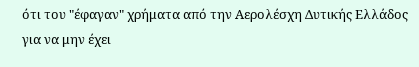ότι του "έφαγαν" χρήματα από την Αερολέσχη Δυτικής Ελλάδος για να μην έχει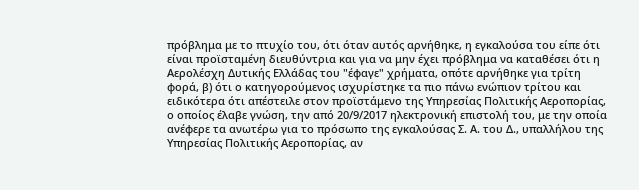πρόβλημα με το πτυχίο του, ότι όταν αυτός αρνήθηκε, η εγκαλούσα του είπε ότι είναι προϊσταμένη διευθύντρια και για να μην έχει πρόβλημα να καταθέσει ότι η Αερολέσχη Δυτικής Ελλάδας του "έφαγε" χρήματα, οπότε αρνήθηκε για τρίτη φορά, β) ότι ο κατηγορούμενος ισχυρίστηκε τα πιο πάνω ενώπιον τρίτου και ειδικότερα ότι απέστειλε στον προϊστάμενο της Υπηρεσίας Πολιτικής Αεροπορίας, ο οποίος έλαβε γνώση, την από 20/9/2017 ηλεκτρονική επιστολή του, με την οποία ανέφερε τα ανωτέρω για το πρόσωπο της εγκαλούσας Σ. Α. του Δ., υπαλλήλου της Υπηρεσίας Πολιτικής Αεροπορίας, αν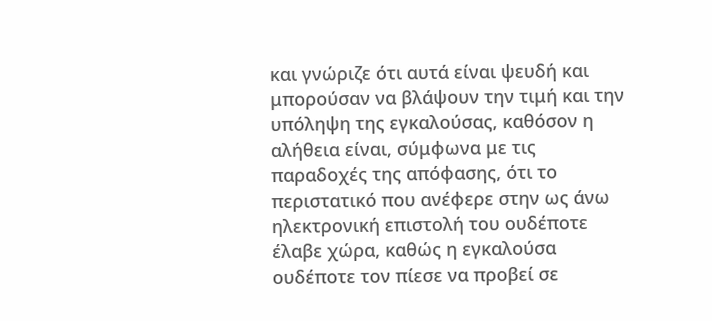και γνώριζε ότι αυτά είναι ψευδή και μπορούσαν να βλάψουν την τιμή και την υπόληψη της εγκαλούσας, καθόσον η αλήθεια είναι, σύμφωνα με τις παραδοχές της απόφασης, ότι το περιστατικό που ανέφερε στην ως άνω ηλεκτρονική επιστολή του ουδέποτε έλαβε χώρα, καθώς η εγκαλούσα ουδέποτε τον πίεσε να προβεί σε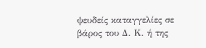ψευδείς καταγγελίες σε βάρος του Δ. Κ. ή της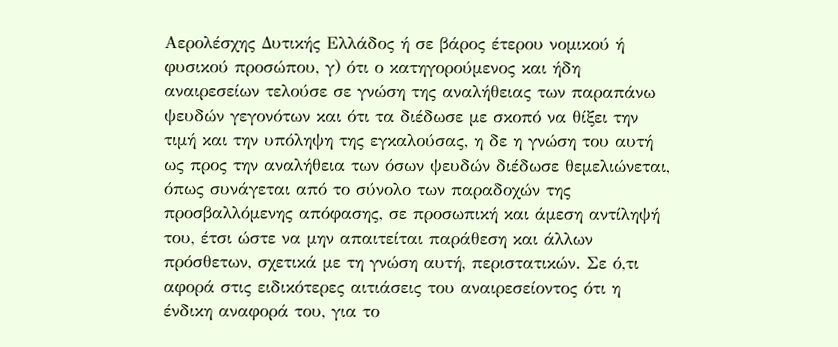Αερολέσχης Δυτικής Ελλάδος ή σε βάρος έτερου νομικού ή φυσικού προσώπου, γ) ότι ο κατηγορούμενος και ήδη αναιρεσείων τελούσε σε γνώση της αναλήθειας των παραπάνω ψευδών γεγονότων και ότι τα διέδωσε με σκοπό να θίξει την τιμή και την υπόληψη της εγκαλούσας, η δε η γνώση του αυτή ως προς την αναλήθεια των όσων ψευδών διέδωσε θεμελιώνεται, όπως συνάγεται από το σύνολο των παραδοχών της προσβαλλόμενης απόφασης, σε προσωπική και άμεση αντίληψή του, έτσι ώστε να μην απαιτείται παράθεση και άλλων πρόσθετων, σχετικά με τη γνώση αυτή, περιστατικών. Σε ό,τι αφορά στις ειδικότερες αιτιάσεις του αναιρεσείοντος ότι η ένδικη αναφορά του, για το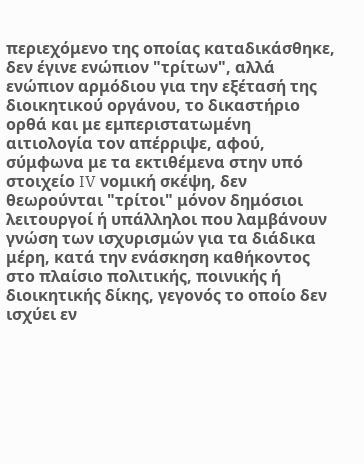περιεχόμενο της οποίας καταδικάσθηκε, δεν έγινε ενώπιον "τρίτων", αλλά ενώπιον αρμόδιου για την εξέτασή της διοικητικού οργάνου, το δικαστήριο ορθά και με εμπεριστατωμένη αιτιολογία τον απέρριψε, αφού, σύμφωνα με τα εκτιθέμενα στην υπό στοιχείο IV νομική σκέψη, δεν θεωρούνται "τρίτοι" μόνον δημόσιοι λειτουργοί ή υπάλληλοι που λαμβάνουν γνώση των ισχυρισμών για τα διάδικα μέρη, κατά την ενάσκηση καθήκοντος στο πλαίσιο πολιτικής, ποινικής ή διοικητικής δίκης, γεγονός το οποίο δεν ισχύει εν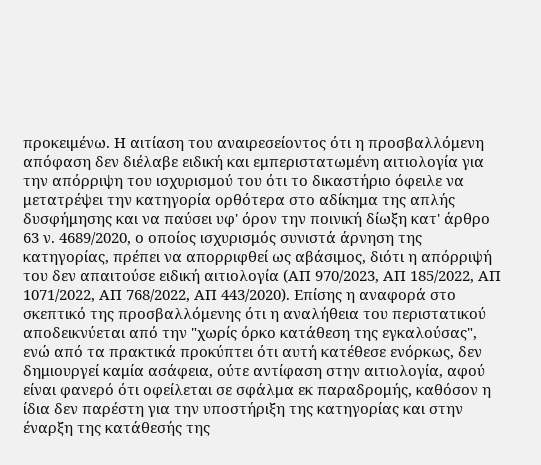προκειμένω. Η αιτίαση του αναιρεσείοντος ότι η προσβαλλόμενη απόφαση δεν διέλαβε ειδική και εμπεριστατωμένη αιτιολογία για την απόρριψη του ισχυρισμού του ότι το δικαστήριο όφειλε να μετατρέψει την κατηγορία ορθότερα στο αδίκημα της απλής δυσφήμησης και να παύσει υφ' όρον την ποινική δίωξη κατ' άρθρο 63 ν. 4689/2020, ο οποίος ισχυρισμός συνιστά άρνηση της κατηγορίας, πρέπει να απορριφθεί ως αβάσιμος, διότι η απόρριψή του δεν απαιτούσε ειδική αιτιολογία (ΑΠ 970/2023, ΑΠ 185/2022, ΑΠ 1071/2022, ΑΠ 768/2022, ΑΠ 443/2020). Επίσης η αναφορά στο σκεπτικό της προσβαλλόμενης ότι η αναλήθεια του περιστατικού αποδεικνύεται από την "χωρίς όρκο κατάθεση της εγκαλούσας", ενώ από τα πρακτικά προκύπτει ότι αυτή κατέθεσε ενόρκως, δεν δημιουργεί καμία ασάφεια, ούτε αντίφαση στην αιτιολογία, αφού είναι φανερό ότι οφείλεται σε σφάλμα εκ παραδρομής, καθόσον η ίδια δεν παρέστη για την υποστήριξη της κατηγορίας και στην έναρξη της κατάθεσής της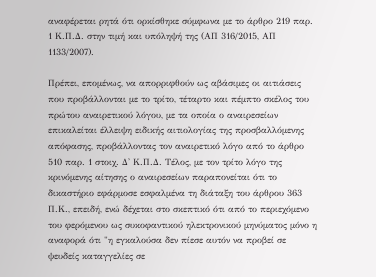αναφέρεται ρητά ότι ορκίσθηκε σύμφωνα με το άρθρο 219 παρ. 1 Κ.Π.Δ. στην τιμή και υπόληψή της (ΑΠ 316/2015, ΑΠ 1133/2007).

Πρέπει, επομένως, να απορριφθούν ως αβάσιμες οι αιτιάσεις που προβάλλονται με το τρίτο, τέταρτο και πέμπτο σκέλος του πρώτου αναιρετικού λόγου, με τα οποία ο αναιρεσείων επικαλείται έλλειψη ειδικής αιτιολογίας της προσβαλλόμενης απόφασης, προβάλλοντας τον αναιρετικό λόγο από το άρθρο 510 παρ. 1 στοιχ. Δ' Κ.Π.Δ. Τέλος, με τον τρίτο λόγο της κρινόμενης αίτησης ο αναιρεσείων παραπονείται ότι το δικαστήριο εφάρμοσε εσφαλμένα τη διάταξη του άρθρου 363 Π.Κ., επειδή, ενώ δέχεται στο σκεπτικό ότι από το περιεχόμενο του φερόμενου ως συκοφαντικού ηλεκτρονικού μηνύματος μόνο η αναφορά ότι "η εγκαλούσα δεν πίεσε αυτόν να προβεί σε ψευδείς καταγγελίες σε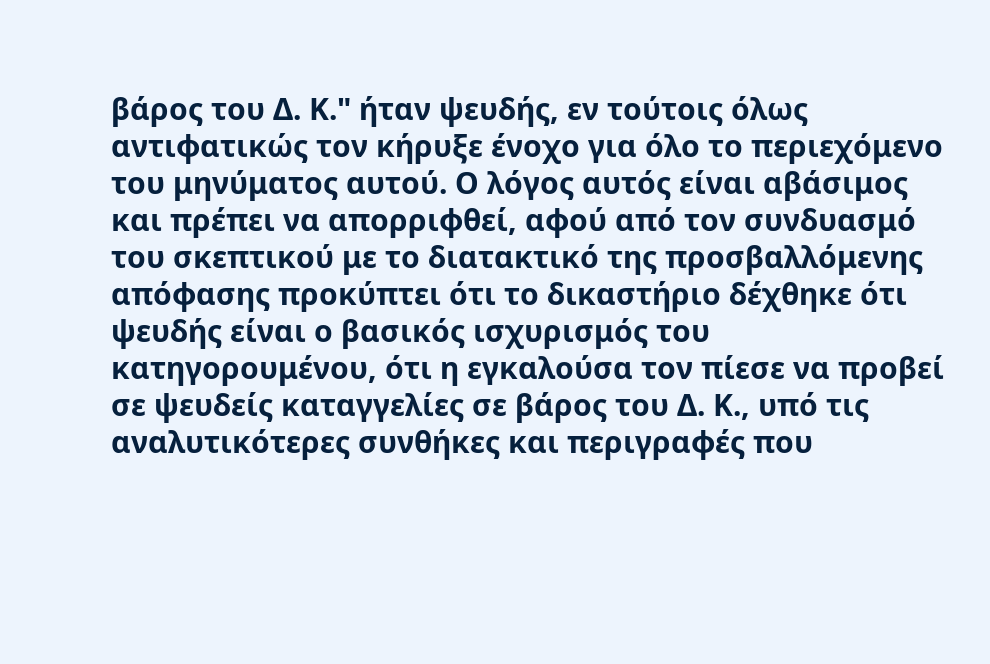βάρος του Δ. Κ." ήταν ψευδής, εν τούτοις όλως αντιφατικώς τον κήρυξε ένοχο για όλο το περιεχόμενο του μηνύματος αυτού. Ο λόγος αυτός είναι αβάσιμος και πρέπει να απορριφθεί, αφού από τον συνδυασμό του σκεπτικού με το διατακτικό της προσβαλλόμενης απόφασης προκύπτει ότι το δικαστήριο δέχθηκε ότι ψευδής είναι ο βασικός ισχυρισμός του κατηγορουμένου, ότι η εγκαλούσα τον πίεσε να προβεί σε ψευδείς καταγγελίες σε βάρος του Δ. Κ., υπό τις αναλυτικότερες συνθήκες και περιγραφές που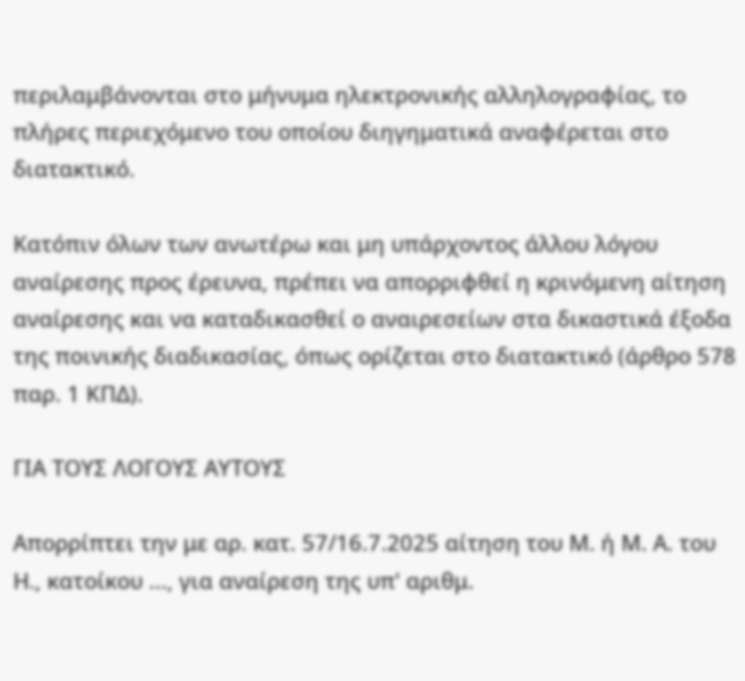περιλαμβάνονται στο μήνυμα ηλεκτρονικής αλληλογραφίας, το πλήρες περιεχόμενο του οποίου διηγηματικά αναφέρεται στο διατακτικό.

Κατόπιν όλων των ανωτέρω και μη υπάρχοντος άλλου λόγου αναίρεσης προς έρευνα, πρέπει να απορριφθεί η κρινόμενη αίτηση αναίρεσης και να καταδικασθεί ο αναιρεσείων στα δικαστικά έξοδα της ποινικής διαδικασίας, όπως ορίζεται στο διατακτικό (άρθρο 578 παρ. 1 ΚΠΔ).

ΓΙΑ ΤΟΥΣ ΛΟΓΟΥΣ ΑΥΤΟΥΣ

Απορρίπτει την με αρ. κατ. 57/16.7.2025 αίτηση του Μ. ή Μ. Α. του Η., κατοίκου ..., για αναίρεση της υπ' αριθμ.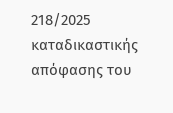218/2025 καταδικαστικής απόφασης του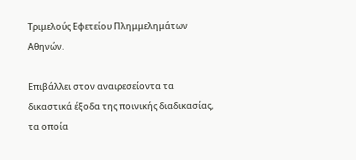Τριμελούς Εφετείου Πλημμελημάτων Αθηνών.

Επιβάλλει στον αναιρεσείοντα τα δικαστικά έξοδα της ποινικής διαδικασίας, τα οποία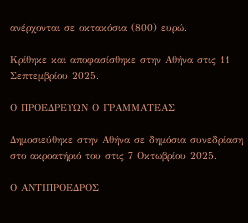ανέρχονται σε οκτακόσια (800) ευρώ.

Κρίθηκε και αποφασίσθηκε στην Αθήνα στις 11 Σεπτεμβρίου 2025.

Ο ΠΡΟΕΔΡΕΥΩΝ Ο ΓΡΑΜΜΑΤΕΑΣ

Δημοσιεύθηκε στην Αθήνα σε δημόσια συνεδρίαση στο ακροατήριό του στις 7 Οκτωβρίου 2025.

Ο ΑΝΤΙΠΡΟΕΔΡΟΣ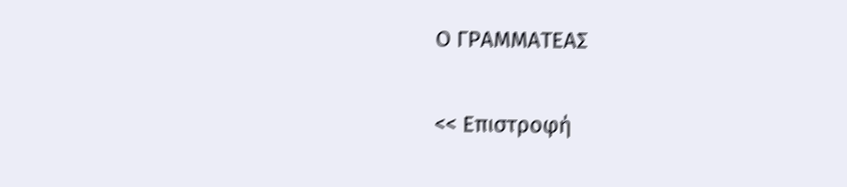Ο ΓΡΑΜΜΑΤΕΑΣ

<< Επιστροφή